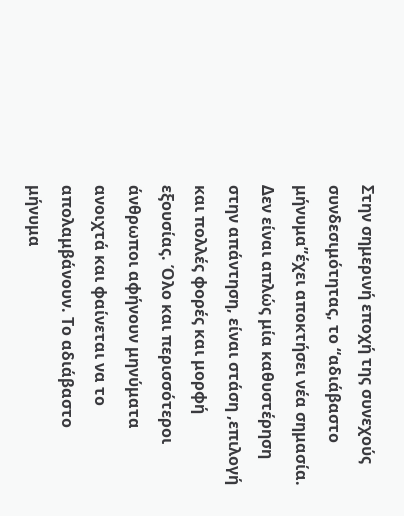Στην σημερινή εποχή της συνεχούς συνδεσιμότητας, το “αδιάβαστο μήνυμα”έχει αποκτήσει νέα σημασία. Δεν είναι απλώς μία καθυστέρηση στην απάντηση, είναι στάση ,επιλογή και πολλές φορές και μορφή εξουσίας. Όλο και περισσότεροι άνθρωποι αφήνουν μηνύματα ανοιχτά και φαίνεται να το απολαμβάνουν. Το αδιάβαστο μήνυμα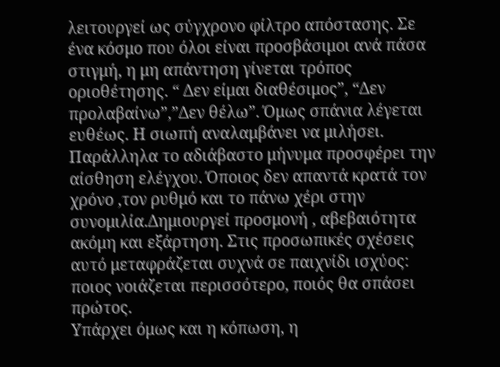λειτουργεί ως σύγχρονο φίλτρο απόστασης. Σε ένα κόσμο που όλοι είναι προσβάσιμοι ανά πάσα στιγμή, η μη απάντηση γίνεται τρόπος οριοθέτησης. “ Δεν είμαι διαθέσιμος”, “Δεν προλαβαίνω”,”Δεν θέλω”. Όμως σπάνια λέγεται ευθέως. Η σιωπή αναλαμβάνει να μιλήσει.
Παράλληλα το αδιάβαστο μήνυμα προσφέρει την αίσθηση ελέγχου. Όποιος δεν απαντά κρατά τον χρόνο ,τον ρυθμό και το πάνω χέρι στην συνομιλία.Δημιουργεί προσμονή , αβεβαιότητα ακόμη και εξάρτηση. Στις προσωπικές σχέσεις αυτό μεταφράζεται συχνά σε παιχνίδι ισχύος: ποιος νοιάζεται περισσότερο, ποιός θα σπάσει πρώτος.
Υπάρχει όμως και η κόπωση, η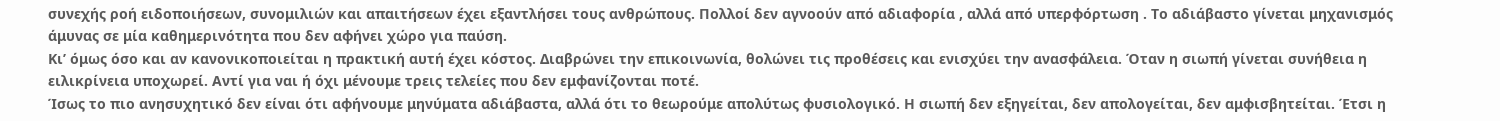συνεχής ροή ειδοποιήσεων, συνομιλιών και απαιτήσεων έχει εξαντλήσει τους ανθρώπους. Πολλοί δεν αγνοούν από αδιαφορία , αλλά από υπερφόρτωση . Το αδιάβαστο γίνεται μηχανισμός άμυνας σε μία καθημερινότητα που δεν αφήνει χώρο για παύση.
Κι’ όμως όσο και αν κανονικοποιείται η πρακτική αυτή έχει κόστος. Διαβρώνει την επικοινωνία, θολώνει τις προθέσεις και ενισχύει την ανασφάλεια. Όταν η σιωπή γίνεται συνήθεια η ειλικρίνεια υποχωρεί. Αντί για ναι ή όχι μένουμε τρεις τελείες που δεν εμφανίζονται ποτέ.
Ίσως το πιο ανησυχητικό δεν είναι ότι αφήνουμε μηνύματα αδιάβαστα, αλλά ότι το θεωρούμε απολύτως φυσιολογικό. Η σιωπή δεν εξηγείται, δεν απολογείται, δεν αμφισβητείται. Έτσι η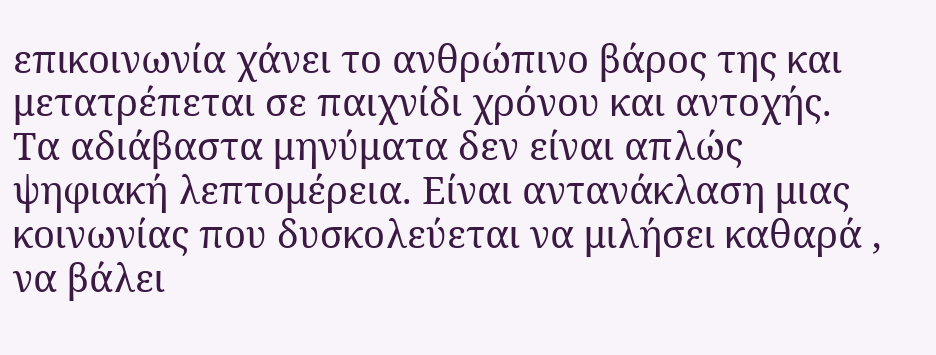επικοινωνία χάνει το ανθρώπινο βάρος της και μετατρέπεται σε παιχνίδι χρόνου και αντοχής.
Τα αδιάβαστα μηνύματα δεν είναι απλώς ψηφιακή λεπτομέρεια. Είναι αντανάκλαση μιας κοινωνίας που δυσκολεύεται να μιλήσει καθαρά , να βάλει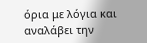όρια με λόγια και αναλάβει την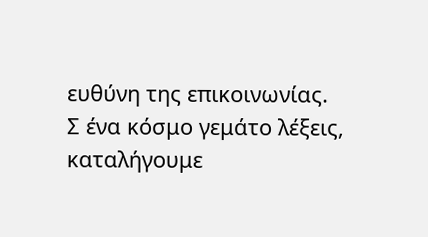ευθύνη της επικοινωνίας.
Σ ένα κόσμο γεμάτο λέξεις, καταλήγουμε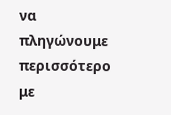να πληγώνουμε περισσότερο με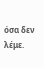όσα δεν λέμε.